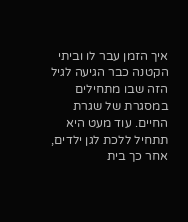איך הזמן עבר לו וביתי הקטנה כבר הגיעה לגיל הזה שבו מתחילים במסגרת של שגרת החיים. עוד מעט היא תתחיל ללכת לגן ילדים, אחר כך בית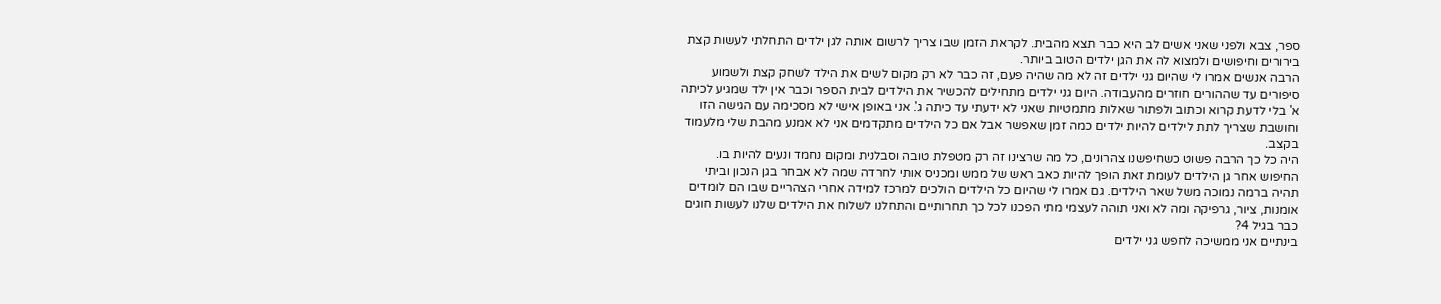ספר, צבא ולפני שאני אשים לב היא כבר תצא מהבית. לקראת הזמן שבו צריך לרשום אותה לגן ילדים התחלתי לעשות קצת בירורים וחיפושים ולמצוא לה את הגן ילדים הטוב ביותר.
הרבה אנשים אמרו לי שהיום גני ילדים זה לא מה שהיה פעם, זה כבר לא רק מקום לשים את הילד לשחק קצת ולשמוע סיפורים עד שההורים חוזרים מהעבודה. היום גני ילדים מתחילים להכשיר את הילדים לבית הספר וכבר אין ילד שמגיע לכיתה א' בלי לדעת קרוא וכתוב ולפתור שאלות מתמטיות שאני לא ידעתי עד כיתה ג'. אני באופן אישי לא מסכימה עם הגישה הזו וחושבת שצריך לתת לילדים להיות ילדים כמה זמן שאפשר אבל אם כל הילדים מתקדמים אני לא אמנע מהבת שלי מלעמוד בקצב.
היה כל כך הרבה פשוט כשחיפשנו צהרונים, כל מה שרצינו זה רק מטפלת טובה וסבלנית ומקום נחמד ונעים להיות בו. החיפוש אחר גן הילדים לעומת זאת הופך להיות כאב ראש של ממש ומכניס אותי לחרדה שמה לא אבחר בגן הנכון וביתי תהיה ברמה נמוכה משל שאר הילדים. גם אמרו לי שהיום כל הילדים הולכים למרכז למידה אחרי הצהריים שבו הם לומדים אומנות, ציור, גרפיקה ומה לא ואני תוהה לעצמי מתי הפכנו לכל כך תחרותיים והתחלנו לשלוח את הילדים שלנו לעשות חוגים כבר בגיל 4?
בינתיים אני ממשיכה לחפש גני ילדים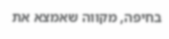בחיפה, מקווה שאמצא את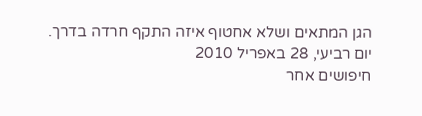הגן המתאים ושלא אחטוף איזה התקף חרדה בדרך.
יום רביעי, 28 באפריל 2010
חיפושים אחר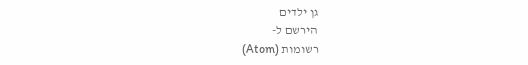גן ילדים
הירשם ל-
רשומות (Atom)